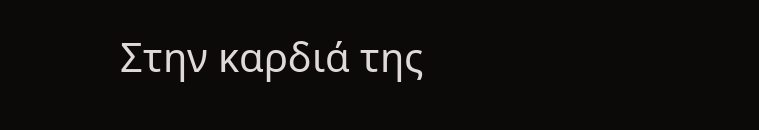Στην καρδιά της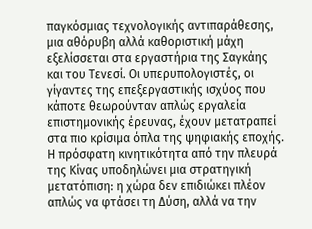παγκόσμιας τεχνολογικής αντιπαράθεσης, μια αθόρυβη αλλά καθοριστική μάχη εξελίσσεται στα εργαστήρια της Σαγκάης και του Τενεσί. Οι υπερυπολογιστές, οι γίγαντες της επεξεργαστικής ισχύος που κάποτε θεωρούνταν απλώς εργαλεία επιστημονικής έρευνας, έχουν μετατραπεί στα πιο κρίσιμα όπλα της ψηφιακής εποχής. Η πρόσφατη κινητικότητα από την πλευρά της Κίνας υποδηλώνει μια στρατηγική μετατόπιση: η χώρα δεν επιδιώκει πλέον απλώς να φτάσει τη Δύση, αλλά να την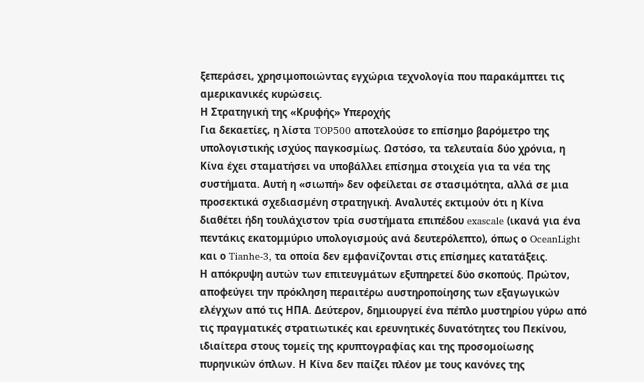ξεπεράσει, χρησιμοποιώντας εγχώρια τεχνολογία που παρακάμπτει τις αμερικανικές κυρώσεις.
Η Στρατηγική της «Κρυφής» Υπεροχής
Για δεκαετίες, η λίστα TOP500 αποτελούσε το επίσημο βαρόμετρο της υπολογιστικής ισχύος παγκοσμίως. Ωστόσο, τα τελευταία δύο χρόνια, η Κίνα έχει σταματήσει να υποβάλλει επίσημα στοιχεία για τα νέα της συστήματα. Αυτή η «σιωπή» δεν οφείλεται σε στασιμότητα, αλλά σε μια προσεκτικά σχεδιασμένη στρατηγική. Αναλυτές εκτιμούν ότι η Κίνα διαθέτει ήδη τουλάχιστον τρία συστήματα επιπέδου exascale (ικανά για ένα πεντάκις εκατομμύριο υπολογισμούς ανά δευτερόλεπτο), όπως ο OceanLight και ο Tianhe-3, τα οποία δεν εμφανίζονται στις επίσημες κατατάξεις.
Η απόκρυψη αυτών των επιτευγμάτων εξυπηρετεί δύο σκοπούς. Πρώτον, αποφεύγει την πρόκληση περαιτέρω αυστηροποίησης των εξαγωγικών ελέγχων από τις ΗΠΑ. Δεύτερον, δημιουργεί ένα πέπλο μυστηρίου γύρω από τις πραγματικές στρατιωτικές και ερευνητικές δυνατότητες του Πεκίνου, ιδιαίτερα στους τομείς της κρυπτογραφίας και της προσομοίωσης πυρηνικών όπλων. Η Κίνα δεν παίζει πλέον με τους κανόνες της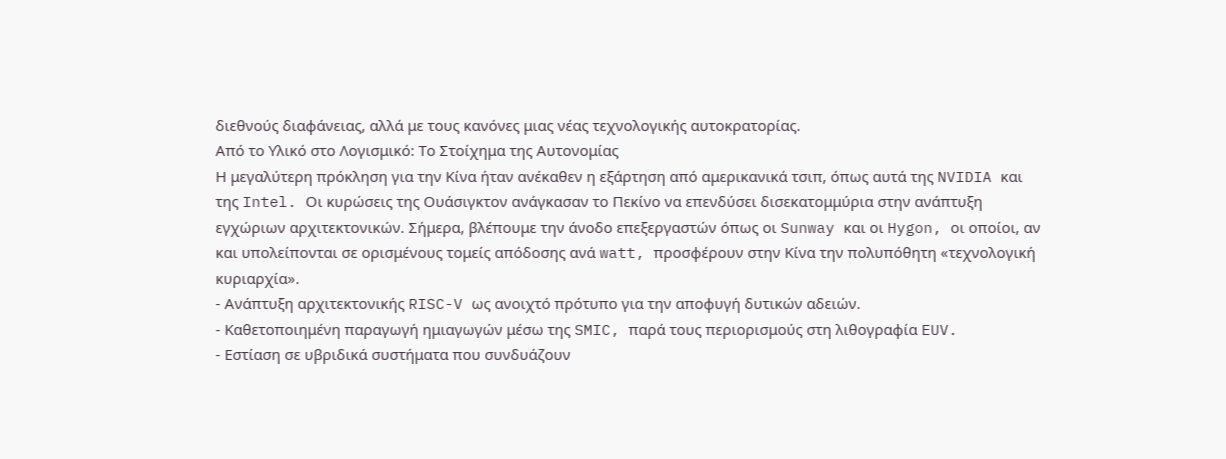διεθνούς διαφάνειας, αλλά με τους κανόνες μιας νέας τεχνολογικής αυτοκρατορίας.
Από το Υλικό στο Λογισμικό: Το Στοίχημα της Αυτονομίας
Η μεγαλύτερη πρόκληση για την Κίνα ήταν ανέκαθεν η εξάρτηση από αμερικανικά τσιπ, όπως αυτά της NVIDIA και της Intel. Οι κυρώσεις της Ουάσιγκτον ανάγκασαν το Πεκίνο να επενδύσει δισεκατομμύρια στην ανάπτυξη εγχώριων αρχιτεκτονικών. Σήμερα, βλέπουμε την άνοδο επεξεργαστών όπως οι Sunway και οι Hygon, οι οποίοι, αν και υπολείπονται σε ορισμένους τομείς απόδοσης ανά watt, προσφέρουν στην Κίνα την πολυπόθητη «τεχνολογική κυριαρχία».
- Ανάπτυξη αρχιτεκτονικής RISC-V ως ανοιχτό πρότυπο για την αποφυγή δυτικών αδειών.
- Καθετοποιημένη παραγωγή ημιαγωγών μέσω της SMIC, παρά τους περιορισμούς στη λιθογραφία EUV.
- Εστίαση σε υβριδικά συστήματα που συνδυάζουν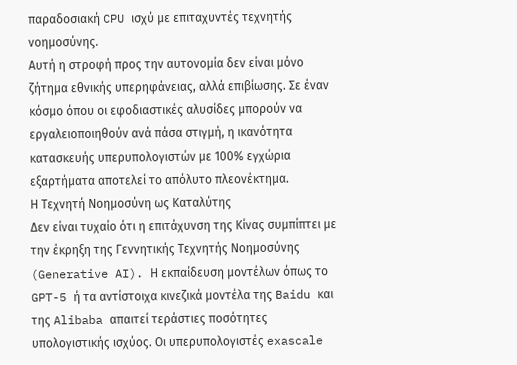παραδοσιακή CPU ισχύ με επιταχυντές τεχνητής νοημοσύνης.
Αυτή η στροφή προς την αυτονομία δεν είναι μόνο ζήτημα εθνικής υπερηφάνειας, αλλά επιβίωσης. Σε έναν κόσμο όπου οι εφοδιαστικές αλυσίδες μπορούν να εργαλειοποιηθούν ανά πάσα στιγμή, η ικανότητα κατασκευής υπερυπολογιστών με 100% εγχώρια εξαρτήματα αποτελεί το απόλυτο πλεονέκτημα.
Η Τεχνητή Νοημοσύνη ως Καταλύτης
Δεν είναι τυχαίο ότι η επιτάχυνση της Κίνας συμπίπτει με την έκρηξη της Γεννητικής Τεχνητής Νοημοσύνης (Generative AI). Η εκπαίδευση μοντέλων όπως το GPT-5 ή τα αντίστοιχα κινεζικά μοντέλα της Baidu και της Alibaba απαιτεί τεράστιες ποσότητες υπολογιστικής ισχύος. Οι υπερυπολογιστές exascale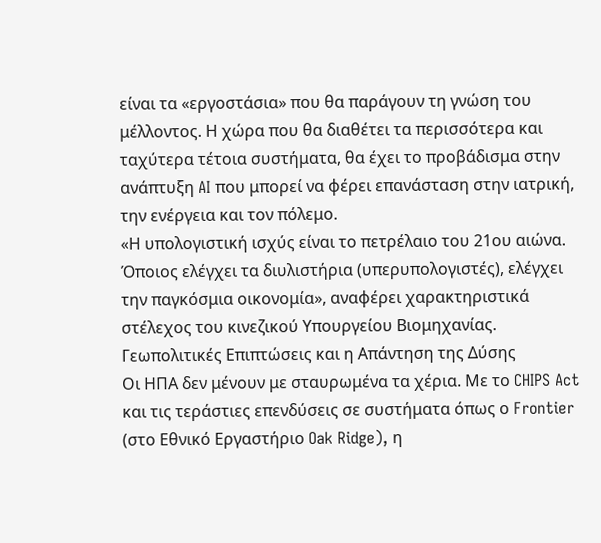είναι τα «εργοστάσια» που θα παράγουν τη γνώση του μέλλοντος. Η χώρα που θα διαθέτει τα περισσότερα και ταχύτερα τέτοια συστήματα, θα έχει το προβάδισμα στην ανάπτυξη AI που μπορεί να φέρει επανάσταση στην ιατρική, την ενέργεια και τον πόλεμο.
«Η υπολογιστική ισχύς είναι το πετρέλαιο του 21ου αιώνα. Όποιος ελέγχει τα διυλιστήρια (υπερυπολογιστές), ελέγχει την παγκόσμια οικονομία», αναφέρει χαρακτηριστικά στέλεχος του κινεζικού Υπουργείου Βιομηχανίας.
Γεωπολιτικές Επιπτώσεις και η Απάντηση της Δύσης
Οι ΗΠΑ δεν μένουν με σταυρωμένα τα χέρια. Με το CHIPS Act και τις τεράστιες επενδύσεις σε συστήματα όπως ο Frontier (στο Εθνικό Εργαστήριο Oak Ridge), η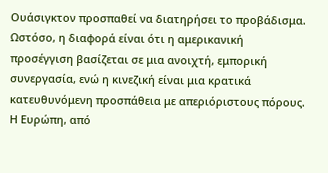Ουάσιγκτον προσπαθεί να διατηρήσει το προβάδισμα. Ωστόσο, η διαφορά είναι ότι η αμερικανική προσέγγιση βασίζεται σε μια ανοιχτή, εμπορική συνεργασία, ενώ η κινεζική είναι μια κρατικά κατευθυνόμενη προσπάθεια με απεριόριστους πόρους.
Η Ευρώπη, από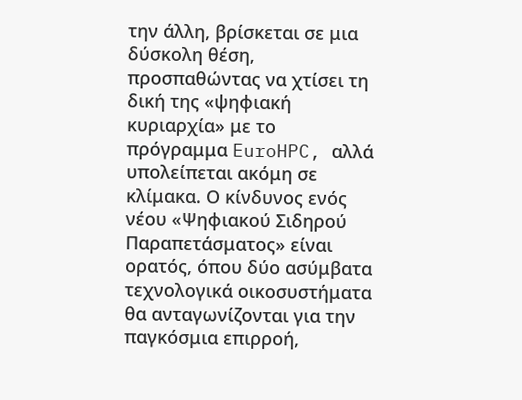την άλλη, βρίσκεται σε μια δύσκολη θέση, προσπαθώντας να χτίσει τη δική της «ψηφιακή κυριαρχία» με το πρόγραμμα EuroHPC, αλλά υπολείπεται ακόμη σε κλίμακα. Ο κίνδυνος ενός νέου «Ψηφιακού Σιδηρού Παραπετάσματος» είναι ορατός, όπου δύο ασύμβατα τεχνολογικά οικοσυστήματα θα ανταγωνίζονται για την παγκόσμια επιρροή,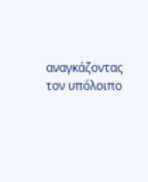αναγκάζοντας τον υπόλοιπο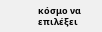κόσμο να επιλέξει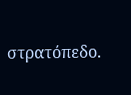στρατόπεδο.